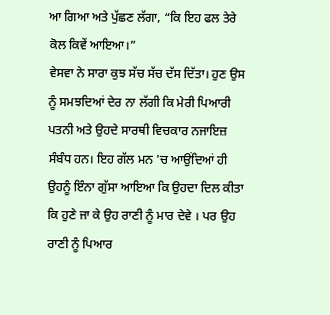ਆ ਗਿਆ ਅਤੇ ਪੁੱਛਣ ਲੱਗਾ, “ਕਿ ਇਹ ਫਲ ਤੇਰੇ ਕੋਲ ਕਿਵੇਂ ਆਇਆ।”
ਵੇਸਵਾ ਨੇ ਸਾਰਾ ਕੁਝ ਸੱਚ ਸੱਚ ਦੱਸ ਦਿੱਤਾ। ਹੁਣ ਉਸ ਨੂੰ ਸਮਝਦਿਆਂ ਦੇਰ ਨਾ ਲੱਗੀ ਕਿ ਮੇਰੀ ਪਿਆਰੀ ਪਤਨੀ ਅਤੇ ਉਹਦੇ ਸਾਰਥੀ ਵਿਚਕਾਰ ਨਜਾਇਜ਼ ਸੰਬੰਧ ਹਨ। ਇਹ ਗੱਲ ਮਨ 'ਚ ਆਉਂਦਿਆਂ ਹੀ ਉਹਨੂੰ ਇੰਨਾ ਗੁੱਸਾ ਆਇਆ ਕਿ ਉਹਦਾ ਦਿਲ ਕੀਤਾ ਕਿ ਹੁਣੇ ਜਾ ਕੇ ਉਹ ਰਾਣੀ ਨੂੰ ਮਾਰ ਦੇਵੇ । ਪਰ ਉਹ ਰਾਣੀ ਨੂੰ ਪਿਆਰ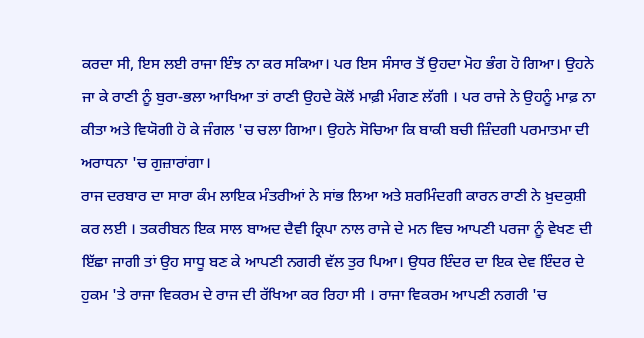ਕਰਦਾ ਸੀ, ਇਸ ਲਈ ਰਾਜਾ ਇੰਝ ਨਾ ਕਰ ਸਕਿਆ। ਪਰ ਇਸ ਸੰਸਾਰ ਤੋਂ ਉਹਦਾ ਮੋਹ ਭੰਗ ਹੋ ਗਿਆ। ਉਹਨੇ ਜਾ ਕੇ ਰਾਣੀ ਨੂੰ ਬੁਰਾ-ਭਲਾ ਆਖਿਆ ਤਾਂ ਰਾਣੀ ਉਹਦੇ ਕੋਲੋਂ ਮਾਫ਼ੀ ਮੰਗਣ ਲੱਗੀ । ਪਰ ਰਾਜੇ ਨੇ ਉਹਨੂੰ ਮਾਫ਼ ਨਾ ਕੀਤਾ ਅਤੇ ਵਿਯੋਗੀ ਹੋ ਕੇ ਜੰਗਲ 'ਚ ਚਲਾ ਗਿਆ। ਉਹਨੇ ਸੋਚਿਆ ਕਿ ਬਾਕੀ ਬਚੀ ਜ਼ਿੰਦਗੀ ਪਰਮਾਤਮਾ ਦੀ ਅਰਾਧਨਾ 'ਚ ਗੁਜ਼ਾਰਾਂਗਾ।
ਰਾਜ ਦਰਬਾਰ ਦਾ ਸਾਰਾ ਕੰਮ ਲਾਇਕ ਮੰਤਰੀਆਂ ਨੇ ਸਾਂਭ ਲਿਆ ਅਤੇ ਸ਼ਰਮਿੰਦਗੀ ਕਾਰਨ ਰਾਣੀ ਨੇ ਖ਼ੁਦਕੁਸ਼ੀ ਕਰ ਲਈ । ਤਕਰੀਬਨ ਇਕ ਸਾਲ ਬਾਅਦ ਦੈਵੀ ਕ੍ਰਿਪਾ ਨਾਲ ਰਾਜੇ ਦੇ ਮਨ ਵਿਚ ਆਪਣੀ ਪਰਜਾ ਨੂੰ ਵੇਖਣ ਦੀ ਇੱਛਾ ਜਾਗੀ ਤਾਂ ਉਹ ਸਾਧੂ ਬਣ ਕੇ ਆਪਣੀ ਨਗਰੀ ਵੱਲ ਤੁਰ ਪਿਆ। ਉਧਰ ਇੰਦਰ ਦਾ ਇਕ ਦੇਵ ਇੰਦਰ ਦੇ ਹੁਕਮ 'ਤੇ ਰਾਜਾ ਵਿਕਰਮ ਦੇ ਰਾਜ ਦੀ ਰੱਖਿਆ ਕਰ ਰਿਹਾ ਸੀ । ਰਾਜਾ ਵਿਕਰਮ ਆਪਣੀ ਨਗਰੀ 'ਚ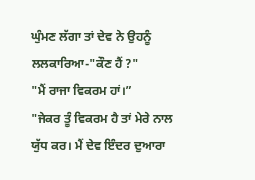ਘੁੰਮਣ ਲੱਗਾ ਤਾਂ ਦੇਵ ਨੇ ਉਹਨੂੰ ਲਲਕਾਰਿਆ-"ਕੌਣ ਹੈਂ ?"
"ਮੈਂ ਰਾਜਾ ਵਿਕਰਮ ਹਾਂ।”
"ਜੇਕਰ ਤੂੰ ਵਿਕਰਮ ਹੈ ਤਾਂ ਮੇਰੇ ਨਾਲ ਯੁੱਧ ਕਰ। ਮੈਂ ਦੇਵ ਇੰਦਰ ਦੁਆਰਾ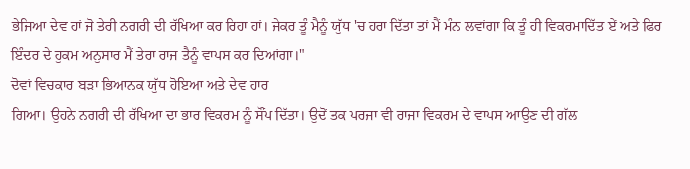ਭੇਜਿਆ ਦੇਵ ਹਾਂ ਜੋ ਤੇਰੀ ਨਗਰੀ ਦੀ ਰੱਖਿਆ ਕਰ ਰਿਹਾ ਹਾਂ। ਜੇਕਰ ਤੂੰ ਮੈਨੂੰ ਯੁੱਧ 'ਚ ਹਰਾ ਦਿੱਤਾ ਤਾਂ ਮੈਂ ਮੰਨ ਲਵਾਂਗਾ ਕਿ ਤੂੰ ਹੀ ਵਿਕਰਮਾਦਿੱਤ ਏਂ ਅਤੇ ਫਿਰ ਇੰਦਰ ਦੇ ਹੁਕਮ ਅਨੁਸਾਰ ਮੈਂ ਤੇਰਾ ਰਾਜ ਤੈਨੂੰ ਵਾਪਸ ਕਰ ਦਿਆਂਗਾ।"
ਦੋਵਾਂ ਵਿਚਕਾਰ ਬੜਾ ਭਿਆਨਕ ਯੁੱਧ ਹੋਇਆ ਅਤੇ ਦੇਵ ਹਾਰ
ਗਿਆ। ਉਹਨੇ ਨਗਰੀ ਦੀ ਰੱਖਿਆ ਦਾ ਭਾਰ ਵਿਕਰਮ ਨੂੰ ਸੌਂਪ ਦਿੱਤਾ। ਉਦੋਂ ਤਕ ਪਰਜਾ ਵੀ ਰਾਜਾ ਵਿਕਰਮ ਦੇ ਵਾਪਸ ਆਉਣ ਦੀ ਗੱਲ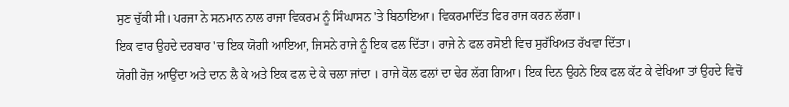ਸੁਣ ਚੁੱਕੀ ਸੀ। ਪਰਜਾ ਨੇ ਸਨਮਾਨ ਨਾਲ ਰਾਜਾ ਵਿਕਰਮ ਨੂੰ ਸਿੰਘਾਸਨ 'ਤੇ ਬਿਠਾਇਆ। ਵਿਕਰਮਾਦਿੱਤ ਫਿਰ ਰਾਜ ਕਰਨ ਲੱਗਾ।
ਇਕ ਵਾਰ ਉਹਦੇ ਦਰਬਾਰ 'ਚ ਇਕ ਯੋਗੀ ਆਇਆ, ਜਿਸਨੇ ਰਾਜੇ ਨੂੰ ਇਕ ਫਲ ਦਿੱਤਾ। ਰਾਜੇ ਨੇ ਫਲ ਰਸੋਈ ਵਿਚ ਸੁਰੱਖਿਅਤ ਰੱਖਵਾ ਦਿੱਤਾ।
ਯੋਗੀ ਰੋਜ਼ ਆਉਂਦਾ ਅਤੇ ਦਾਨ ਲੈ ਕੇ ਅਤੇ ਇਕ ਫਲ ਦੇ ਕੇ ਚਲਾ ਜਾਂਦਾ । ਰਾਜੇ ਕੋਲ ਫਲਾਂ ਦਾ ਢੇਰ ਲੱਗ ਗਿਆ। ਇਕ ਦਿਨ ਉਹਨੇ ਇਕ ਫਲ ਕੱਟ ਕੇ ਵੇਖਿਆ ਤਾਂ ਉਹਦੇ ਵਿਚੋਂ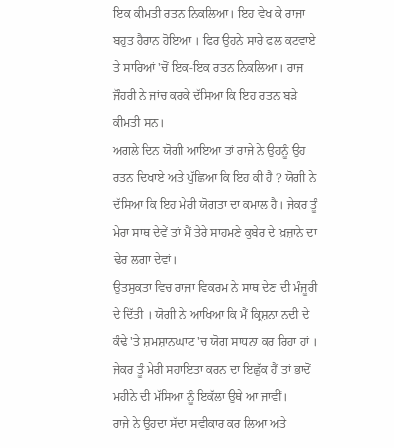ਇਕ ਕੀਮਤੀ ਰਤਨ ਨਿਕਲਿਆ। ਇਹ ਵੇਖ ਕੇ ਰਾਜਾ ਬਹੁਤ ਹੈਰਾਨ ਹੋਇਆ । ਫਿਰ ਉਹਨੇ ਸਾਰੇ ਫਲ ਕਟਵਾਏ ਤੇ ਸਾਰਿਆਂ 'ਚੋਂ ਇਕ-ਇਕ ਰਤਨ ਨਿਕਲਿਆ। ਰਾਜ ਜੌਹਰੀ ਨੇ ਜਾਂਚ ਕਰਕੇ ਦੱਸਿਆ ਕਿ ਇਹ ਰਤਨ ਬੜੇ ਕੀਮਤੀ ਸਨ।
ਅਗਲੇ ਦਿਨ ਯੋਗੀ ਆਇਆ ਤਾਂ ਰਾਜੇ ਨੇ ਉਹਨੂੰ ਉਹ ਰਤਨ ਦਿਖਾਏ ਅਤੇ ਪੁੱਛਿਆ ਕਿ ਇਹ ਕੀ ਹੈ ? ਯੋਗੀ ਨੇ ਦੱਸਿਆ ਕਿ ਇਹ ਮੇਰੀ ਯੋਗਤਾ ਦਾ ਕਮਾਲ ਹੈ। ਜੇਕਰ ਤੂੰ ਮੇਰਾ ਸਾਥ ਦੇਵੇਂ ਤਾਂ ਮੈਂ ਤੇਰੇ ਸਾਹਮਣੇ ਕੁਬੇਰ ਦੇ ਖ਼ਜ਼ਾਨੇ ਦਾ ਢੇਰ ਲਗਾ ਦੇਵਾਂ।
ਉਤਸੁਕਤਾ ਵਿਚ ਰਾਜਾ ਵਿਕਰਮ ਨੇ ਸਾਥ ਦੇਣ ਦੀ ਮੰਜੂਰੀ ਦੇ ਦਿੱਤੀ । ਯੋਗੀ ਨੇ ਆਖਿਆ ਕਿ ਮੈਂ ਕ੍ਰਿਸ਼ਨਾ ਨਦੀ ਦੇ ਕੰਢੇ 'ਤੇ ਸ਼ਮਸ਼ਾਨਘਾਟ 'ਚ ਯੋਗ ਸਾਧਨਾ ਕਰ ਰਿਹਾ ਹਾਂ । ਜੇਕਰ ਤੂੰ ਮੇਰੀ ਸਹਾਇਤਾ ਕਰਨ ਦਾ ਇਛੁੱਕ ਹੈਂ ਤਾਂ ਭਾਦੋਂ ਮਹੀਨੇ ਦੀ ਮੱਸਿਆ ਨੂੰ ਇਕੱਲਾ ਉਥੇ ਆ ਜਾਵੀਂ।
ਰਾਜੇ ਨੇ ਉਹਦਾ ਸੱਦਾ ਸਵੀਕਾਰ ਕਰ ਲਿਆ ਅਤੇ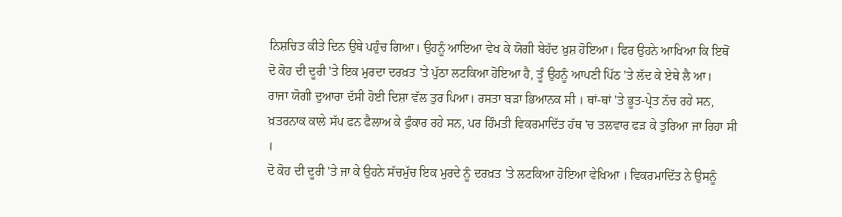ਨਿਸ਼ਚਿਤ ਕੀਤੇ ਦਿਨ ਉਥੇ ਪਹੁੰਚ ਗਿਆ। ਉਹਨੂੰ ਆਇਆ ਵੇਖ ਕੇ ਯੋਗੀ ਬੇਹੱਦ ਖ਼ੁਸ਼ ਹੋਇਆ। ਫਿਰ ਉਹਨੇ ਆਖਿਆ ਕਿ ਇਥੋਂ ਦੋ ਕੋਹ ਦੀ ਦੂਰੀ 'ਤੇ ਇਕ ਮੁਰਦਾ ਦਰਖ਼ਤ 'ਤੇ ਪੁੱਠਾ ਲਟਕਿਆ ਹੋਇਆ ਹੈ, ਤੂੰ ਉਹਨੂੰ ਆਪਣੀ ਪਿੱਠ 'ਤੇ ਲੱਦ ਕੇ ਏਥੇ ਲੈ ਆ।
ਰਾਜਾ ਯੋਗੀ ਦੁਆਰਾ ਦੱਸੀ ਹੋਈ ਦਿਸ਼ਾ ਵੱਲ ਤੁਰ ਪਿਆ। ਰਸਤਾ ਬੜਾ ਭਿਆਨਕ ਸੀ । ਥਾਂ-ਥਾਂ 'ਤੇ ਭੂਤ-ਪ੍ਰੇਤ ਨੱਚ ਰਹੇ ਸਨ, ਖ਼ਤਰਨਾਕ ਕਾਲੇ ਸੱਪ ਫਨ ਫੈਲਾਅ ਕੇ ਫੁੰਕਾਰ ਰਹੇ ਸਨ, ਪਰ ਹਿੰਮਤੀ ਵਿਕਰਮਾਦਿੱਤ ਹੱਥ 'ਚ ਤਲਵਾਰ ਫੜ ਕੇ ਤੁਰਿਆ ਜਾ ਰਿਹਾ ਸੀ ।
ਦੋ ਕੋਹ ਦੀ ਦੂਰੀ 'ਤੇ ਜਾ ਕੇ ਉਹਨੇ ਸੱਚਮੁੱਚ ਇਕ ਮੁਰਦੇ ਨੂੰ ਦਰਖ਼ਤ 'ਤੇ ਲਟਕਿਆ ਹੋਇਆ ਵੇਖਿਆ । ਵਿਕਰਮਾਦਿੱਤ ਨੇ ਉਸਨੂੰ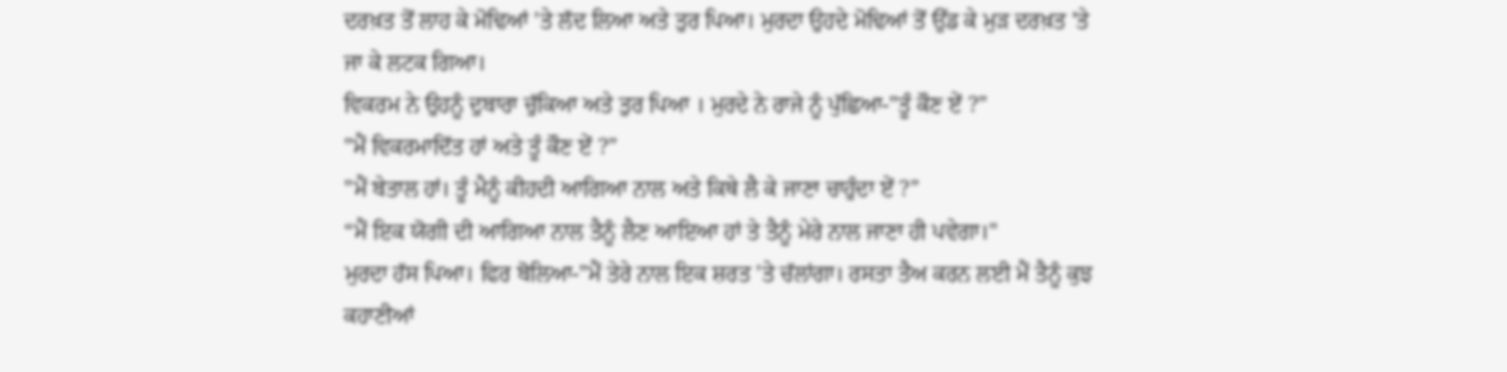ਦਰਖ਼ਤ ਤੋਂ ਲਾਹ ਕੇ ਮੋਢਿਆਂ 'ਤੇ ਲੱਦ ਲਿਆ ਅਤੇ ਤੁਰ ਪਿਆ। ਮੁਰਦਾ ਉਹਦੇ ਮੋਢਿਆਂ ਤੋਂ ਉੱਡ ਕੇ ਮੁੜ ਦਰਖ਼ਤ 'ਤੇ ਜਾ ਕੇ ਲਟਕ ਗਿਆ।
ਵਿਕਰਮ ਨੇ ਉਹਨੂੰ ਦੁਬਾਰਾ ਚੁੱਕਿਆ ਅਤੇ ਤੁਰ ਪਿਆ । ਮੁਰਦੇ ਨੇ ਰਾਜੇ ਨੂੰ ਪੁੱਛਿਆ-"ਤੂੰ ਕੌਣ ਏਂ ?”
"ਮੈਂ ਵਿਕਰਮਾਦਿੱਤ ਹਾਂ ਅਤੇ ਤੂੰ ਕੌਣ ਏਂ ?”
"ਮੈਂ ਬੇਤਾਲ ਹਾਂ। ਤੂੰ ਮੈਨੂੰ ਕੀਹਦੀ ਆਗਿਆ ਨਾਲ ਅਤੇ ਕਿਥੇ ਲੈ ਕੇ ਜਾਣਾ ਚਾਹੁੰਦਾ ਏਂ ?”
“ਮੈਂ ਇਕ ਯੋਗੀ ਦੀ ਆਗਿਆ ਨਾਲ ਤੈਨੂੰ ਲੈਣ ਆਇਆ ਹਾਂ ਤੇ ਤੈਨੂੰ ਮੇਰੇ ਨਾਲ ਜਾਣਾ ਹੀ ਪਵੇਗਾ।"
ਮੁਰਦਾ ਹੱਸ ਪਿਆ। ਫਿਰ ਬੋਲਿਆ-"ਮੈਂ ਤੇਰੇ ਨਾਲ ਇਕ ਸ਼ਰਤ 'ਤੇ ਚੱਲਾਂਗਾ। ਰਸਤਾ ਤੈਅ ਕਰਨ ਲਈ ਮੈਂ ਤੈਨੂੰ ਕੁਝ ਕਹਾਣੀਆਂ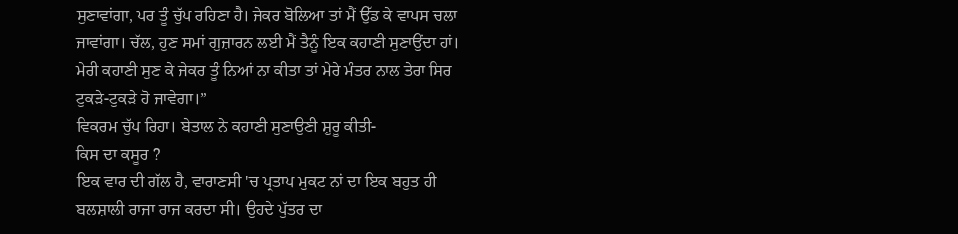ਸੁਣਾਵਾਂਗਾ, ਪਰ ਤੂੰ ਚੁੱਪ ਰਹਿਣਾ ਹੈ। ਜੇਕਰ ਬੋਲਿਆ ਤਾਂ ਮੈਂ ਉੱਡ ਕੇ ਵਾਪਸ ਚਲਾ ਜਾਵਾਂਗਾ। ਚੱਲ, ਹੁਣ ਸਮਾਂ ਗੁਜ਼ਾਰਨ ਲਈ ਮੈਂ ਤੈਨੂੰ ਇਕ ਕਹਾਣੀ ਸੁਣਾਉਂਦਾ ਹਾਂ। ਮੇਰੀ ਕਹਾਣੀ ਸੁਣ ਕੇ ਜੇਕਰ ਤੂੰ ਨਿਆਂ ਨਾ ਕੀਤਾ ਤਾਂ ਮੇਰੇ ਮੰਤਰ ਨਾਲ ਤੇਰਾ ਸਿਰ ਟੁਕੜੇ-ਟੁਕੜੇ ਹੋ ਜਾਵੇਗਾ।”
ਵਿਕਰਮ ਚੁੱਪ ਰਿਹਾ। ਬੇਤਾਲ ਨੇ ਕਹਾਣੀ ਸੁਣਾਉਣੀ ਸ਼ੁਰੂ ਕੀਤੀ-
ਕਿਸ ਦਾ ਕਸੂਰ ?
ਇਕ ਵਾਰ ਦੀ ਗੱਲ ਹੈ, ਵਾਰਾਣਸੀ 'ਚ ਪ੍ਰਤਾਪ ਮੁਕਟ ਨਾਂ ਦਾ ਇਕ ਬਹੁਤ ਹੀ ਬਲਸ਼ਾਲੀ ਰਾਜਾ ਰਾਜ ਕਰਦਾ ਸੀ। ਉਹਦੇ ਪੁੱਤਰ ਦਾ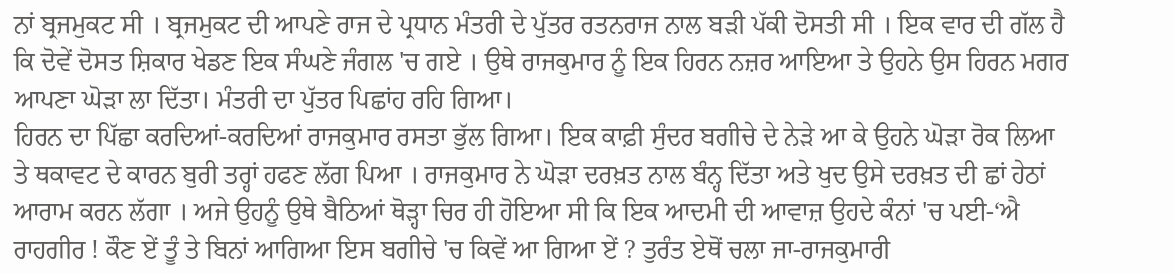ਨਾਂ ਬ੍ਰਜਮੁਕਟ ਸੀ । ਬ੍ਰਜਮੁਕਟ ਦੀ ਆਪਣੇ ਰਾਜ ਦੇ ਪ੍ਰਧਾਨ ਮੰਤਰੀ ਦੇ ਪੁੱਤਰ ਰਤਨਰਾਜ ਨਾਲ ਬੜੀ ਪੱਕੀ ਦੋਸਤੀ ਸੀ । ਇਕ ਵਾਰ ਦੀ ਗੱਲ ਹੈ ਕਿ ਦੋਵੇਂ ਦੋਸਤ ਸ਼ਿਕਾਰ ਖੇਡਣ ਇਕ ਸੰਘਣੇ ਜੰਗਲ 'ਚ ਗਏ । ਉਥੇ ਰਾਜਕੁਮਾਰ ਨੂੰ ਇਕ ਹਿਰਨ ਨਜ਼ਰ ਆਇਆ ਤੇ ਉਹਨੇ ਉਸ ਹਿਰਨ ਮਗਰ ਆਪਣਾ ਘੋੜਾ ਲਾ ਦਿੱਤਾ। ਮੰਤਰੀ ਦਾ ਪੁੱਤਰ ਪਿਛਾਂਹ ਰਹਿ ਗਿਆ।
ਹਿਰਨ ਦਾ ਪਿੱਛਾ ਕਰਦਿਆਂ-ਕਰਦਿਆਂ ਰਾਜਕੁਮਾਰ ਰਸਤਾ ਭੁੱਲ ਗਿਆ। ਇਕ ਕਾਫ਼ੀ ਸੁੰਦਰ ਬਗੀਚੇ ਦੇ ਨੇੜੇ ਆ ਕੇ ਉਹਨੇ ਘੋੜਾ ਰੋਕ ਲਿਆ ਤੇ ਥਕਾਵਟ ਦੇ ਕਾਰਨ ਬੁਰੀ ਤਰ੍ਹਾਂ ਹਫਣ ਲੱਗ ਪਿਆ । ਰਾਜਕੁਮਾਰ ਨੇ ਘੋੜਾ ਦਰਖ਼ਤ ਨਾਲ ਬੰਨ੍ਹ ਦਿੱਤਾ ਅਤੇ ਖੁਦ ਉਸੇ ਦਰਖ਼ਤ ਦੀ ਛਾਂ ਹੇਠਾਂ ਆਰਾਮ ਕਰਨ ਲੱਗਾ । ਅਜੇ ਉਹਨੂੰ ਉਥੇ ਬੈਠਿਆਂ ਥੋੜ੍ਹਾ ਚਿਰ ਹੀ ਹੋਇਆ ਸੀ ਕਿ ਇਕ ਆਦਮੀ ਦੀ ਆਵਾਜ਼ ਉਹਦੇ ਕੰਨਾਂ 'ਚ ਪਈ-‘ਐ ਰਾਹਗੀਰ ! ਕੌਣ ਏਂ ਤੂੰ ਤੇ ਬਿਨਾਂ ਆਗਿਆ ਇਸ ਬਗੀਚੇ 'ਚ ਕਿਵੇਂ ਆ ਗਿਆ ਏਂ ? ਤੁਰੰਤ ਏਥੋਂ ਚਲਾ ਜਾ-ਰਾਜਕੁਮਾਰੀ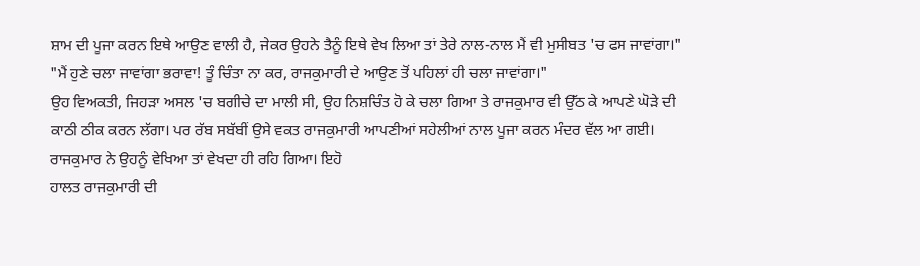ਸ਼ਾਮ ਦੀ ਪੂਜਾ ਕਰਨ ਇਥੇ ਆਉਣ ਵਾਲੀ ਹੈ, ਜੇਕਰ ਉਹਨੇ ਤੈਨੂੰ ਇਥੇ ਵੇਖ ਲਿਆ ਤਾਂ ਤੇਰੇ ਨਾਲ-ਨਾਲ ਮੈਂ ਵੀ ਮੁਸੀਬਤ 'ਚ ਫਸ ਜਾਵਾਂਗਾ।"
"ਮੈਂ ਹੁਣੇ ਚਲਾ ਜਾਵਾਂਗਾ ਭਰਾਵਾ! ਤੂੰ ਚਿੰਤਾ ਨਾ ਕਰ, ਰਾਜਕੁਮਾਰੀ ਦੇ ਆਉਣ ਤੋਂ ਪਹਿਲਾਂ ਹੀ ਚਲਾ ਜਾਵਾਂਗਾ।"
ਉਹ ਵਿਅਕਤੀ, ਜਿਹੜਾ ਅਸਲ 'ਚ ਬਗੀਚੇ ਦਾ ਮਾਲੀ ਸੀ, ਉਹ ਨਿਸ਼ਚਿੰਤ ਹੋ ਕੇ ਚਲਾ ਗਿਆ ਤੇ ਰਾਜਕੁਮਾਰ ਵੀ ਉੱਠ ਕੇ ਆਪਣੇ ਘੋੜੇ ਦੀ ਕਾਠੀ ਠੀਕ ਕਰਨ ਲੱਗਾ। ਪਰ ਰੱਬ ਸਬੱਬੀਂ ਉਸੇ ਵਕਤ ਰਾਜਕੁਮਾਰੀ ਆਪਣੀਆਂ ਸਹੇਲੀਆਂ ਨਾਲ ਪੂਜਾ ਕਰਨ ਮੰਦਰ ਵੱਲ ਆ ਗਈ।
ਰਾਜਕੁਮਾਰ ਨੇ ਉਹਨੂੰ ਵੇਖਿਆ ਤਾਂ ਵੇਖਦਾ ਹੀ ਰਹਿ ਗਿਆ। ਇਹੋ
ਹਾਲਤ ਰਾਜਕੁਮਾਰੀ ਦੀ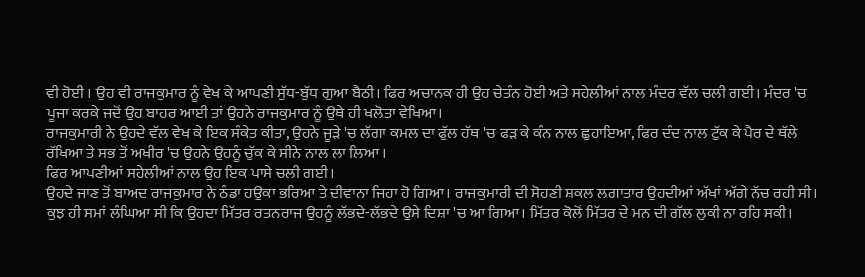ਵੀ ਹੋਈ । ਉਹ ਵੀ ਰਾਜਕੁਮਾਰ ਨੂੰ ਵੇਖ ਕੇ ਆਪਣੀ ਸੁੱਧ-ਬੁੱਧ ਗੁਆ ਬੈਠੀ। ਫਿਰ ਅਚਾਨਕ ਹੀ ਉਹ ਚੇਤੰਨ ਹੋਈ ਅਤੇ ਸਹੇਲੀਆਂ ਨਾਲ ਮੰਦਰ ਵੱਲ ਚਲੀ ਗਈ। ਮੰਦਰ 'ਚ ਪੂਜਾ ਕਰਕੇ ਜਦੋਂ ਉਹ ਬਾਹਰ ਆਈ ਤਾਂ ਉਹਨੇ ਰਾਜਕੁਮਾਰ ਨੂੰ ਉਥੇ ਹੀ ਖਲੋਤਾ ਵੇਖਿਆ।
ਰਾਜਕੁਮਾਰੀ ਨੇ ਉਹਦੇ ਵੱਲ ਵੇਖ ਕੇ ਇਕ ਸੰਕੇਤ ਕੀਤਾ, ਉਹਨੇ ਜੂੜੇ 'ਚ ਲੱਗਾ ਕਮਲ ਦਾ ਫੁੱਲ ਹੱਥ 'ਚ ਫੜ ਕੇ ਕੰਨ ਨਾਲ ਛੁਹਾਇਆ, ਫਿਰ ਦੰਦ ਨਾਲ ਟੁੱਕ ਕੇ ਪੈਰ ਦੇ ਥੱਲੇ ਰੱਖਿਆ ਤੇ ਸਭ ਤੋਂ ਅਖੀਰ 'ਚ ਉਹਨੇ ਉਹਨੂੰ ਚੁੱਕ ਕੇ ਸੀਨੇ ਨਾਲ ਲਾ ਲਿਆ ।
ਫਿਰ ਆਪਣੀਆਂ ਸਹੇਲੀਆਂ ਨਾਲ ਉਹ ਇਕ ਪਾਸੇ ਚਲੀ ਗਈ।
ਉਹਦੇ ਜਾਣ ਤੋਂ ਬਾਅਦ ਰਾਜਕੁਮਾਰ ਨੇ ਠੰਡਾ ਹਉਕਾ ਭਰਿਆ ਤੇ ਦੀਵਾਨਾ ਜਿਹਾ ਹੋ ਗਿਆ। ਰਾਜਕੁਮਾਰੀ ਦੀ ਸੋਹਣੀ ਸ਼ਕਲ ਲਗਾਤਾਰ ਉਹਦੀਆਂ ਅੱਖਾਂ ਅੱਗੇ ਨੱਚ ਰਹੀ ਸੀ।
ਕੁਝ ਹੀ ਸਮਾਂ ਲੰਘਿਆ ਸੀ ਕਿ ਉਹਦਾ ਮਿੱਤਰ ਰਤਨਰਾਜ ਉਹਨੂੰ ਲੱਭਦੇ-ਲੱਭਦੇ ਉਸੇ ਦਿਸ਼ਾ 'ਚ ਆ ਗਿਆ। ਮਿੱਤਰ ਕੋਲੋਂ ਮਿੱਤਰ ਦੇ ਮਨ ਦੀ ਗੱਲ ਲੁਕੀ ਨਾ ਰਹਿ ਸਕੀ।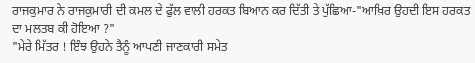ਰਾਜਕੁਮਾਰ ਨੇ ਰਾਜਕੁਮਾਰੀ ਦੀ ਕਮਲ ਦੇ ਫੁੱਲ ਵਾਲੀ ਹਰਕਤ ਬਿਆਨ ਕਰ ਦਿੱਤੀ ਤੇ ਪੁੱਛਿਆ-"ਆਖ਼ਿਰ ਉਹਦੀ ਇਸ ਹਰਕਤ ਦਾ ਮਲਤਬ ਕੀ ਹੋਇਆ ?"
"ਮੇਰੇ ਮਿੱਤਰ ! ਇੰਝ ਉਹਨੇ ਤੈਨੂੰ ਆਪਣੀ ਜਾਣਕਾਰੀ ਸਮੇਤ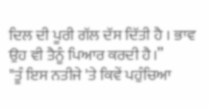ਦਿਲ ਦੀ ਪੂਰੀ ਗੱਲ ਦੱਸ ਦਿੱਤੀ ਹੈ । ਭਾਵ ਉਹ ਵੀ ਤੈਨੂੰ ਪਿਆਰ ਕਰਦੀ ਹੈ।”
"ਤੂੰ ਇਸ ਨਤੀਜੇ 'ਤੇ ਕਿਵੇਂ ਪਹੁੰਚਿਆ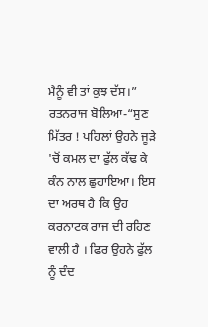ਮੈਨੂੰ ਵੀ ਤਾਂ ਕੁਝ ਦੱਸ।”
ਰਤਨਰਾਜ ਬੋਲਿਆ-“ਸੁਣ ਮਿੱਤਰ ! ਪਹਿਲਾਂ ਉਹਨੇ ਜੂੜੇ 'ਚੋਂ ਕਮਲ ਦਾ ਫੁੱਲ ਕੱਢ ਕੇ ਕੰਨ ਨਾਲ ਛੁਹਾਇਆ। ਇਸ ਦਾ ਅਰਥ ਹੈ ਕਿ ਉਹ ਕਰਨਾਟਕ ਰਾਜ ਦੀ ਰਹਿਣ ਵਾਲੀ ਹੈ । ਫਿਰ ਉਹਨੇ ਫੁੱਲ ਨੂੰ ਦੰਦ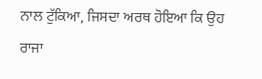ਨਾਲ ਟੁੱਕਿਆ, ਜਿਸਦਾ ਅਰਥ ਹੋਇਆ ਕਿ ਉਹ ਰਾਜਾ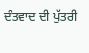ਦੰਤਵਾਦ ਦੀ ਪੁੱਤਰੀ